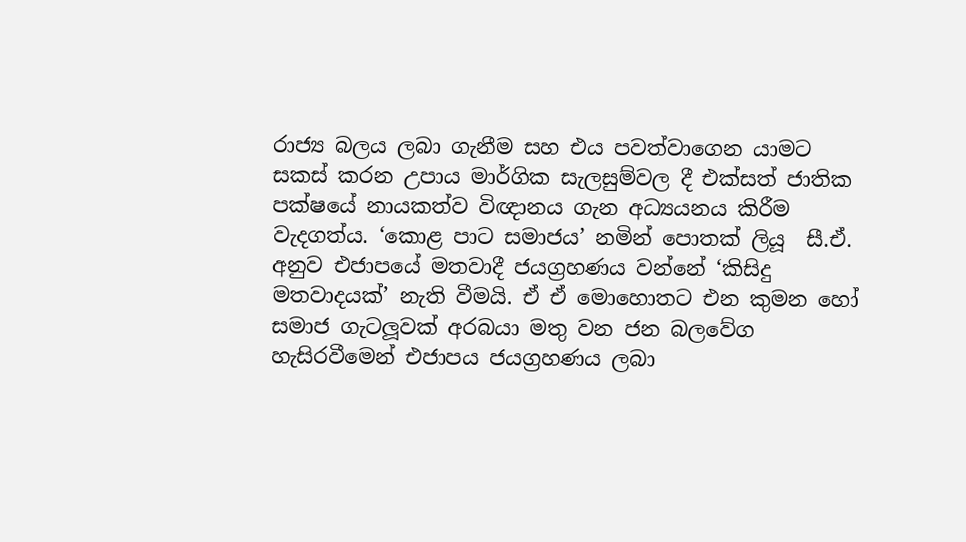රාජ්‍ය බලය ලබා ගැනීම සහ එය පවත්වාගෙන යාමට සකස් කරන උපාය මාර්ගික සැලසුම්වල දී එක්සත් ජාතික පක්ෂයේ නායකත්ව විඥානය ගැන අධ්‍යයනය කිරීම වැදගත්ය. ‘කොළ පාට සමාජය’ නමින් පොතක් ලියූ  සී.ඒ. අනුව එජාපයේ මතවාදී ජයග්‍රහණය වන්නේ ‘කිසිදු මතවාදයක්’ නැති වීමයි. ඒ ඒ මොහොතට එන කුමන හෝ සමාජ ගැටලූවක් අරබයා මතු වන ජන බලවේග හැසිරවීමෙන් එජාපය ජයග්‍රහණය ලබා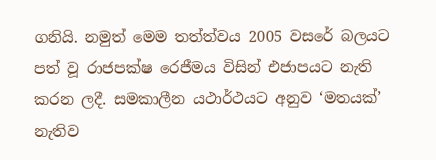ගනියි. නමුත් මෙම තත්ත්වය 2005 වසරේ බලයට පත් වූ රාජපක්ෂ රෙජීමය විසින් එජාපයට නැති කරන ලදී. සමකාලීන යථාර්ථයට අනුව ‘මතයක්’ නැතිව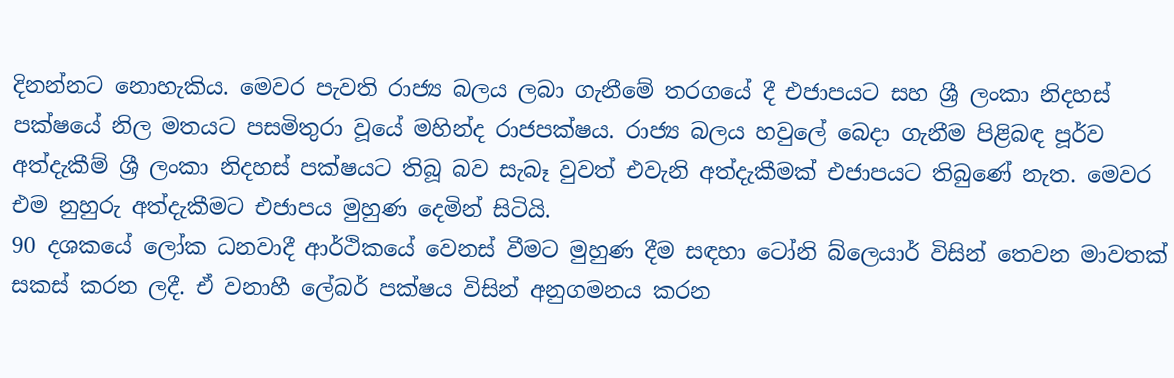දිනන්නට නොහැකිය. මෙවර පැවති රාජ්‍ය බලය ලබා ගැනීමේ තරගයේ දී එජාපයට සහ ශ්‍රී ලංකා නිදහස් පක්ෂයේ නිල මතයට පසමිතුරා වූයේ මහින්ද රාජපක්ෂය. රාජ්‍ය බලය හවුලේ බෙදා ගැනීම පිළිබඳ පූර්ව අත්දැකීම් ශ්‍රී ලංකා නිදහස් පක්ෂයට තිබූ බව සැබෑ වුවත් එවැනි අත්දැකීමක් එජාපයට තිබුණේ නැත. මෙවර එම නුහුරු අත්දැකීමට එජාපය මුහුණ දෙමින් සිටියි.
90 දශකයේ ලෝක ධනවාදී ආර්ථිකයේ වෙනස් වීමට මුහුණ දීම සඳහා ටෝනි බ්ලෙයාර් විසින් තෙවන මාවතක් සකස් කරන ලදී. ඒ වනාහී ලේබර් පක්ෂය විසින් අනුගමනය කරන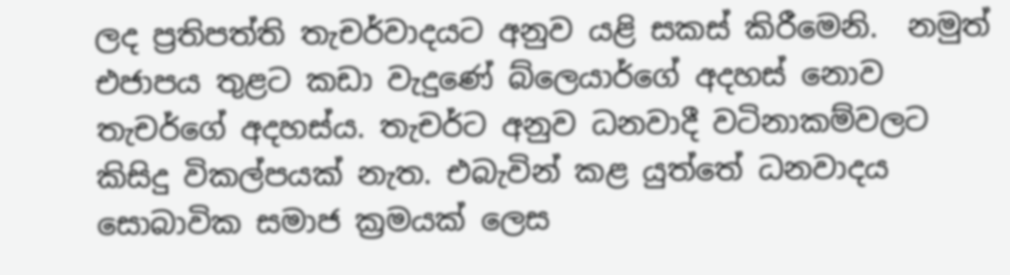ලද ප්‍රතිපත්ති තැචර්වාදයට අනුව යළි සකස් කිරීමෙනි.  නමුත් එජාපය තුළට කඩා වැදුණේ බ්ලෙයාර්ගේ අදහස් නොව තැචර්ගේ අදහස්ය. තැචර්ට අනුව ධනවාදී වටිනාකම්වලට කිසිදු විකල්පයක් නැත. එබැවින් කළ යුත්තේ ධනවාදය සොබාවික සමාජ ක්‍රමයක් ලෙස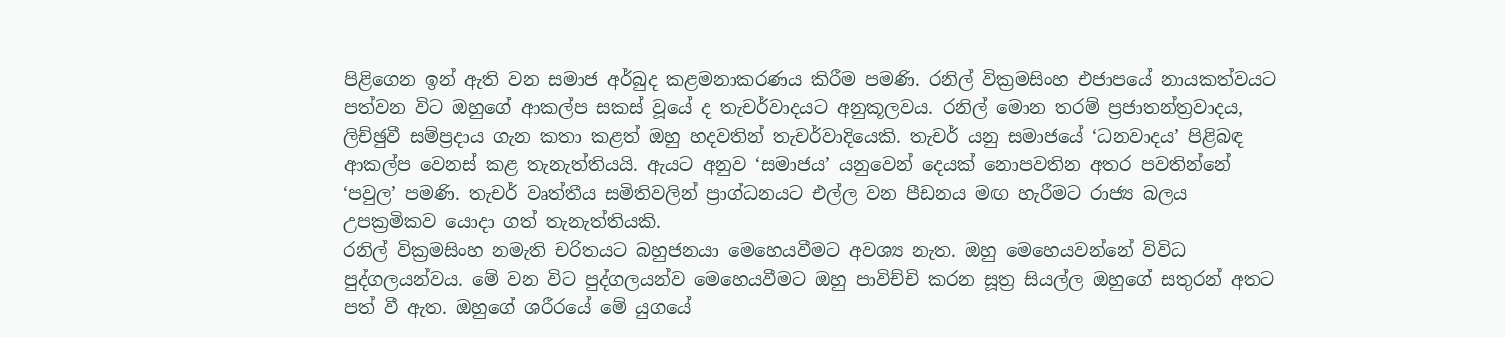පිළිගෙන ඉන් ඇති වන සමාජ අර්බුද කළමනාකරණය කිරීම පමණි. රනිල් වික්‍රමසිංහ එජාපයේ නායකත්වයට පත්වන විට ඔහුගේ ආකල්ප සකස් වූයේ ද තැචර්වාදයට අනුකූලවය. රනිල් මොන තරම් ප්‍රජාතන්ත්‍රවාදය, ලිච්ඡුවී සම්ප්‍රදාය ගැන කතා කළත් ඔහු හදවතින් තැචර්වාදියෙකි. තැචර් යනු සමාජයේ ‘ධනවාදය’ පිළිබඳ ආකල්ප වෙනස් කළ තැනැත්තියයි. ඇයට අනුව ‘සමාජය’ යනුවෙන් දෙයක් නොපවතින අතර පවතින්නේ ‘පවුල’ පමණි. තැචර් වෘත්තීය සමිතිවලින් ප්‍රාග්ධනයට එල්ල වන පීඩනය මඟ හැරීමට රාජ්‍ය බලය උපක්‍රමිකව යොදා ගත් තැනැත්තියකි.
රනිල් වික්‍රමසිංහ නමැති චරිතයට බහුජනයා මෙහෙයවීමට අවශ්‍ය නැත. ඔහු මෙහෙයවන්නේ විවිධ පුද්ගලයන්වය. මේ වන විට පුද්ගලයන්ව මෙහෙයවීමට ඔහු පාවිච්චි කරන සූත්‍ර සියල්ල ඔහුගේ සතුරන් අතට පත් වී ඇත. ඔහුගේ ශරීරයේ මේ යුගයේ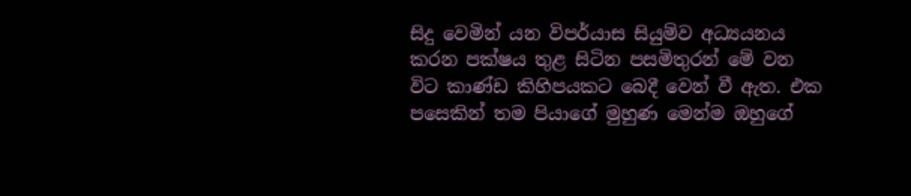සිදු වෙමින් යන විපර්යාස සියුම්ව අධ්‍යයනය කරන පක්ෂය තුළ සිටින පසමිතුරන් මේ වන විට කාණ්ඩ කිහිපයකට බෙදී වෙන් වී ඇත. එක පසෙකින් තම පියාගේ මුහුණ මෙන්ම ඔහුගේ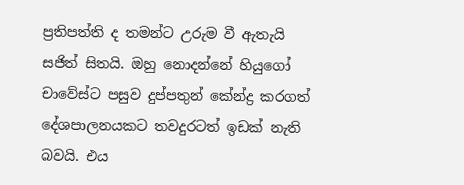ප්‍රතිපත්ති ද තමන්ට උරුම වී ඇතැයි සජිත් සිතයි. ඔහු නොදන්නේ හියුගෝ චාවේස්ට පසුව දුප්පතුන් කේන්ද්‍ර කරගත් දේශපාලනයකට තවදුරටත් ඉඩක් නැති බවයි. එය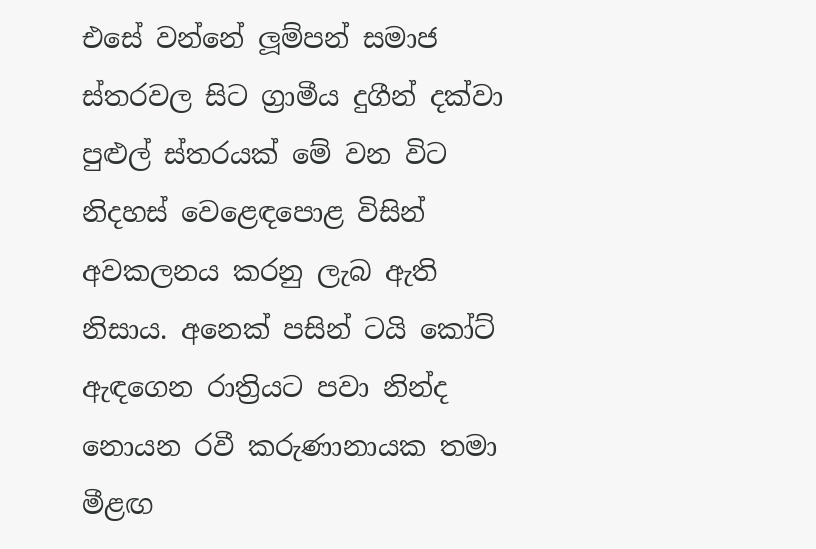එසේ වන්නේ ලූම්පන් සමාජ ස්තරවල සිට ග්‍රාමීය දුගීන් දක්වා පුළුල් ස්තරයක් මේ වන විට  නිදහස් වෙළෙඳපොළ විසින් අවකලනය කරනු ලැබ ඇති නිසාය. අනෙක් පසින් ටයි කෝට් ඇඳගෙන රාත්‍රියට පවා නින්ද නොයන රවී කරුණානායක තමා මීළඟ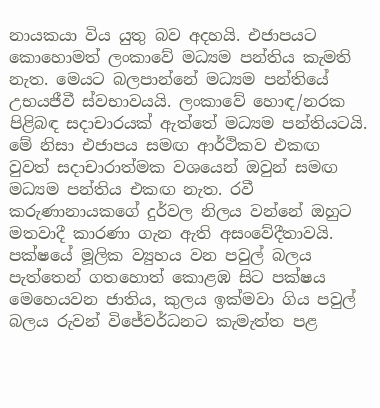නායකයා විය යුතු බව අදහයි. එජාපයට කොහොමත් ලංකාවේ මධ්‍යම පන්තිය කැමති නැත. මෙයට බලපාන්නේ මධ්‍යම පන්තියේ උභයජීවී ස්වභාවයයි. ලංකාවේ හොඳ/නරක පිළිබඳ සදාචාරයක් ඇත්තේ මධ්‍යම පන්තියටයි. මේ නිසා එජාපය සමඟ ආර්ථිකව එකඟ වුවත් සදාචාරාත්මක වශයෙන් ඔවුන් සමඟ මධ්‍යම පන්තිය එකඟ නැත. රවී කරුණානායකගේ දුර්වල නිලය වන්නේ ඔහුට මතවාදී කාරණා ගැන ඇති අසංවේදීතාවයි. පක්ෂයේ මූලික ව්‍යුහය වන පවුල් බලය පැත්තෙන් ගතහොත් කොළඹ සිට පක්ෂය මෙහෙයවන ජාතිය, කුලය ඉක්මවා ගිය පවුල් බලය රුවන් විජේවර්ධනට කැමැත්ත පළ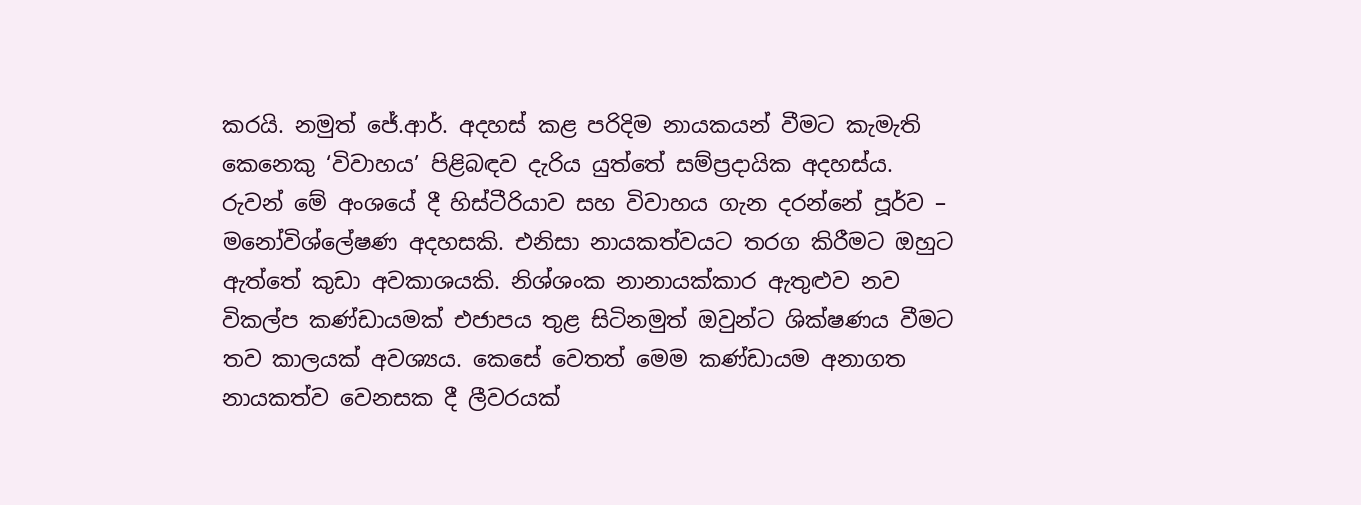කරයි. නමුත් ජේ.ආර්. අදහස් කළ පරිදිම නායකයන් වීමට කැමැති කෙනෙකු ‘විවාහය’ පිළිබඳව දැරිය යුත්තේ සම්ප්‍රදායික අදහස්ය. රුවන් මේ අංශයේ දී හිස්ටීරියාව සහ විවාහය ගැන දරන්නේ පූර්ව – මනෝවිශ්ලේෂණ අදහසකි. එනිසා නායකත්වයට තරග කිරීමට ඔහුට ඇත්තේ කුඩා අවකාශයකි. නිශ්ශංක නානායක්කාර ඇතුළුව නව විකල්ප කණ්ඩායමක් එජාපය තුළ සිටිනමුත් ඔවුන්ට ශික්ෂණය වීමට තව කාලයක් අවශ්‍යය. කෙසේ වෙතත් මෙම කණ්ඩායම අනාගත නායකත්ව වෙනසක දී ලීවරයක්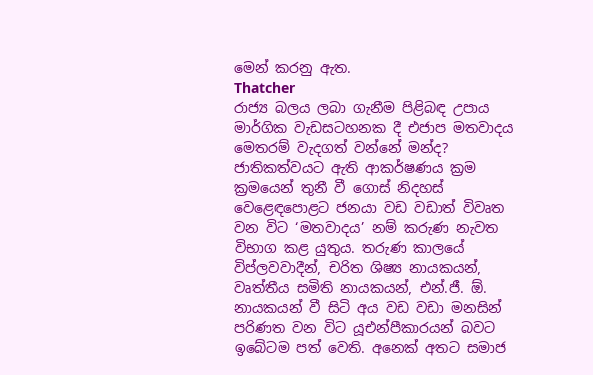මෙන් කරනු ඇත.
Thatcher
රාජ්‍ය බලය ලබා ගැනීම පිළිබඳ උපාය මාර්ගික වැඩසටහනක දී එජාප මතවාදය මෙතරම් වැදගත් වන්නේ මන්ද? ජාතිකත්වයට ඇති ආකර්ෂණය ක්‍රම ක්‍රමයෙන් තුනී වී ගොස් නිදහස් වෙළෙඳපොළට ජනයා වඩ වඩාත් විවෘත වන විට ‘මතවාදය’ නම් කරුණ නැවත විභාග කළ යුතුය. තරුණ කාලයේ විප්ලවවාදීන්, චරිත ශිෂ්‍ය නායකයන්, වෘත්තීය සමිති නායකයන්, එන්.ජී. ඕ. නායකයන් වී සිටි අය වඩ වඩා මනසින් පරිණත වන විට යූඑන්පීකාරයන් බවට ඉබේටම පත් වෙති. අනෙක් අතට සමාජ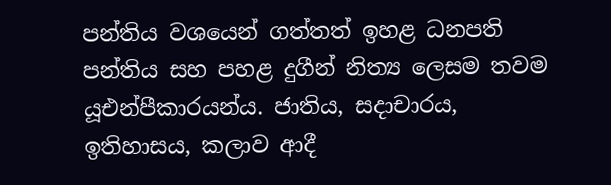පන්තිය වශයෙන් ගත්තත් ඉහළ ධනපති පන්තිය සහ පහළ දුගීන් නිත්‍ය ලෙසම තවම යූඑන්පීකාරයන්ය. ජාතිය, සදාචාරය, ඉතිහාසය, කලාව ආදී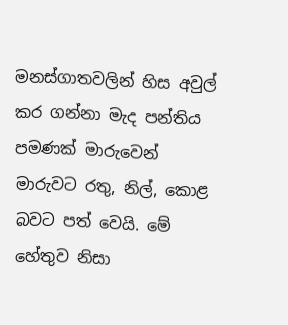මනස්ගාතවලින් හිස අවුල් කර ගන්නා මැද පන්තිය පමණක් මාරුවෙන් මාරුවට රතු, නිල්, කොළ බවට පත් වෙයි. මේ හේතුව නිසා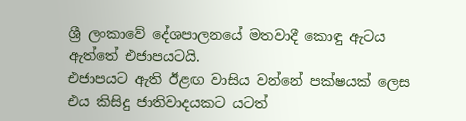ශ්‍රී ලංකාවේ දේශපාලනයේ මතවාදී කොඳු ඇටය ඇත්තේ එජාපයටයි.
එජාපයට ඇති ඊළඟ වාසිය වන්නේ පක්ෂයක් ලෙස එය කිසිදු ජාතිවාදයකට යටත්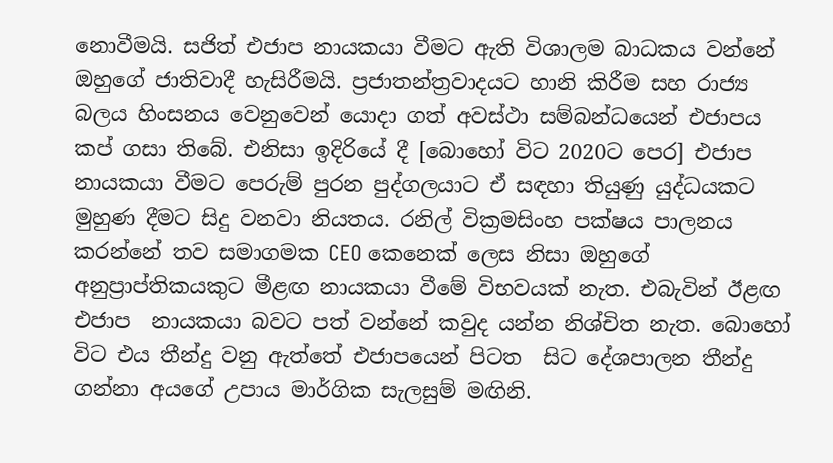නොවීමයි. සජිත් එජාප නායකයා වීමට ඇති විශාලම බාධකය වන්නේ ඔහුගේ ජාතිවාදී හැසිරීමයි. ප්‍රජාතන්ත්‍රවාදයට හානි කිරීම සහ රාජ්‍ය බලය හිංසනය වෙනුවෙන් යොදා ගත් අවස්ථා සම්බන්ධයෙන් එජාපය කප් ගසා තිබේ. එනිසා ඉදිරියේ දී [බොහෝ විට 2020ට පෙර] එජාප නායකයා වීමට පෙරුම් පුරන පුද්ගලයාට ඒ සඳහා තියුණු යුද්ධයකට මුහුණ දීමට සිදු වනවා නියතය. රනිල් වික්‍රමසිංහ පක්ෂය පාලනය කරන්නේ තව සමාගමක CEO කෙනෙක් ලෙස නිසා ඔහුගේ අනුප්‍රාප්තිකයකුට මීළඟ නායකයා වීමේ විභවයක් නැත. එබැවින් ඊළඟ එජාප  නායකයා බවට පත් වන්නේ කවුද යන්න නිශ්චිත නැත. බොහෝ විට එය තීන්දු වනු ඇත්තේ එජාපයෙන් පිටත  සිට දේශපාලන තීන්දු ගන්නා අයගේ උපාය මාර්ගික සැලසුම් මඟිනි.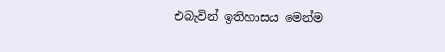එබැවින් ඉතිහාසය මෙන්ම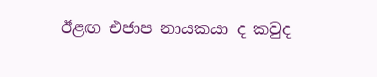ඊළඟ එජාප නායකයා ද කවුද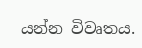යන්න විවෘතය.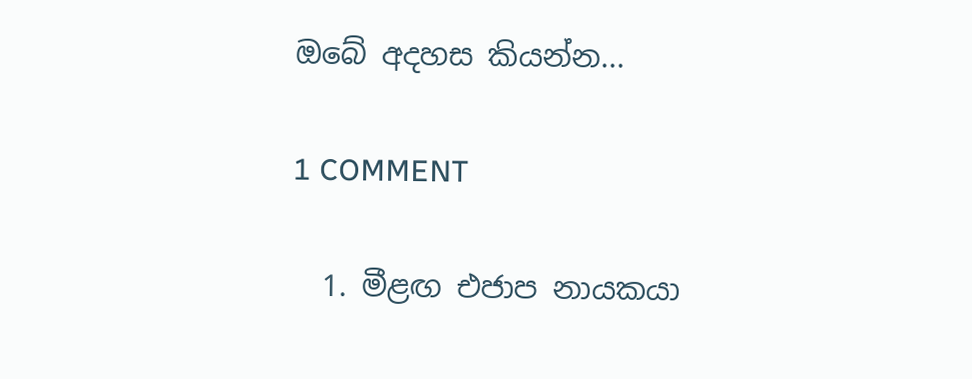ඔබේ අදහස කියන්න...

1 COMMENT

  1. මීළඟ එජාප නායකයා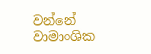වන්නේ වාමාංශික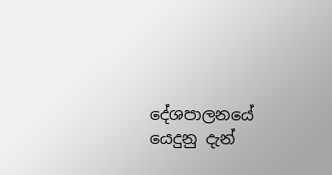දේශපාලනයේ යෙදුනු දැන්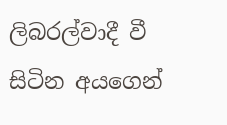ලිබරල්වාදී වී සිටින අයගෙන්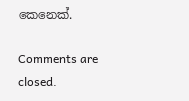කෙනෙක්.

Comments are closed.